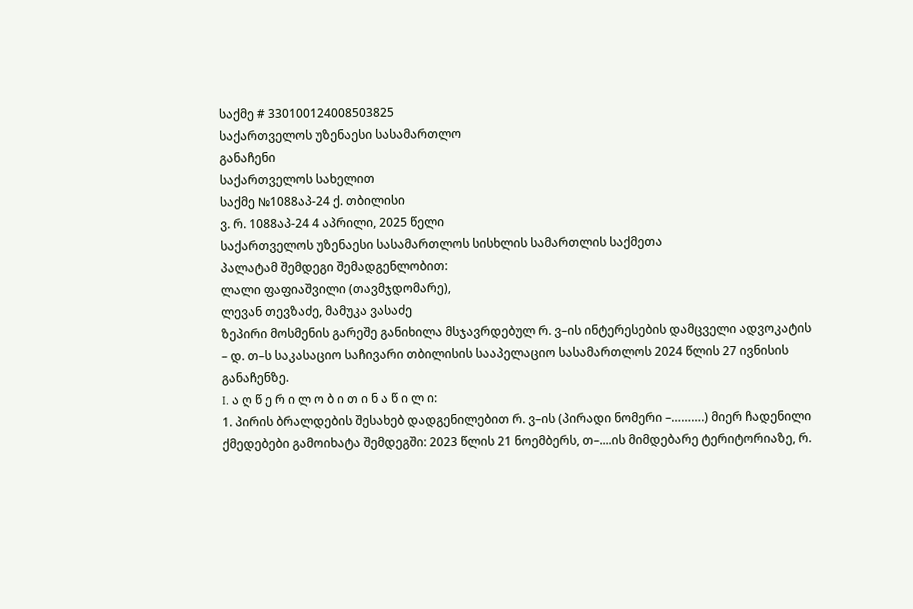საქმე # 330100124008503825
საქართველოს უზენაესი სასამართლო
განაჩენი
საქართველოს სახელით
საქმე №1088აპ-24 ქ. თბილისი
ვ. რ. 1088აპ-24 4 აპრილი, 2025 წელი
საქართველოს უზენაესი სასამართლოს სისხლის სამართლის საქმეთა
პალატამ შემდეგი შემადგენლობით:
ლალი ფაფიაშვილი (თავმჯდომარე),
ლევან თევზაძე, მამუკა ვასაძე
ზეპირი მოსმენის გარეშე განიხილა მსჯავრდებულ რ. ვ–ის ინტერესების დამცველი ადვოკატის – დ. თ–ს საკასაციო საჩივარი თბილისის სააპელაციო სასამართლოს 2024 წლის 27 ივნისის განაჩენზე.
I. ა ღ წ ე რ ი ლ ო ბ ი თ ი ნ ა წ ი ლ ი:
1. პირის ბრალდების შესახებ დადგენილებით რ. ვ–ის (პირადი ნომერი –……….) მიერ ჩადენილი ქმედებები გამოიხატა შემდეგში: 2023 წლის 21 ნოემბერს, თ–....ის მიმდებარე ტერიტორიაზე, რ.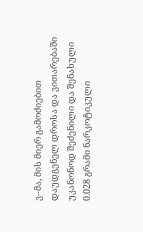ვ–მა, მის მიერ გამოძიებით დაუდგენელ დროსა და ვითარებაში უკანონოდ შეძენილი და შენახული 0.028 გრამი ნარკოტიკული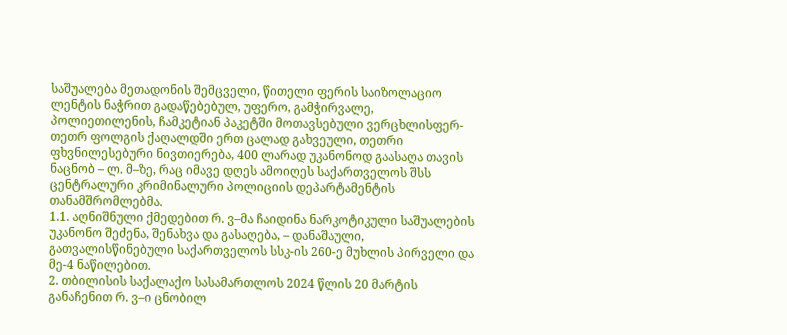საშუალება მეთადონის შემცველი, წითელი ფერის საიზოლაციო ლენტის ნაჭრით გადაწებებულ, უფერო, გამჭირვალე, პოლიეთილენის, ჩამკეტიან პაკეტში მოთავსებული ვერცხლისფერ-თეთრ ფოლგის ქაღალდში ერთ ცალად გახვეული, თეთრი ფხვნილესებური ნივთიერება, 400 ლარად უკანონოდ გაასაღა თავის ნაცნობ – ლ. მ–ზე, რაც იმავე დღეს ამოიღეს საქართველოს შსს ცენტრალური კრიმინალური პოლიციის დეპარტამენტის თანამშრომლებმა.
1.1. აღნიშნული ქმედებით რ. ვ–მა ჩაიდინა ნარკოტიკული საშუალების უკანონო შეძენა, შენახვა და გასაღება, – დანაშაული, გათვალისწინებული საქართველოს სსკ-ის 260-ე მუხლის პირველი და მე-4 ნაწილებით.
2. თბილისის საქალაქო სასამართლოს 2024 წლის 20 მარტის განაჩენით რ. ვ–ი ცნობილ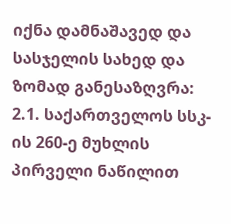იქნა დამნაშავედ და სასჯელის სახედ და ზომად განესაზღვრა:
2.1. საქართველოს სსკ-ის 260-ე მუხლის პირველი ნაწილით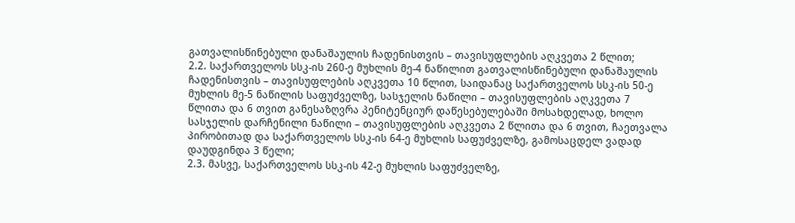გათვალისწინებული დანაშაულის ჩადენისთვის – თავისუფლების აღკვეთა 2 წლით;
2.2. საქართველოს სსკ-ის 260-ე მუხლის მე-4 ნაწილით გათვალისწინებული დანაშაულის ჩადენისთვის – თავისუფლების აღკვეთა 10 წლით, საიდანაც საქართველოს სსკ-ის 50-ე მუხლის მე-5 ნაწილის საფუძველზე, სასჯელის ნაწილი – თავისუფლების აღკვეთა 7 წლითა და 6 თვით განესაზღვრა პენიტენციურ დაწესებულებაში მოსახდელად, ხოლო სასჯელის დარჩენილი ნაწილი – თავისუფლების აღკვეთა 2 წლითა და 6 თვით, ჩაეთვალა პირობითად და საქართველოს სსკ-ის 64-ე მუხლის საფუძველზე, გამოსაცდელ ვადად დაუდგინდა 3 წელი;
2.3. მასვე, საქართველოს სსკ-ის 42-ე მუხლის საფუძველზე,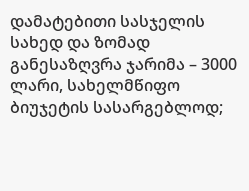დამატებითი სასჯელის სახედ და ზომად განესაზღვრა ჯარიმა – 3000 ლარი, სახელმწიფო ბიუჯეტის სასარგებლოდ;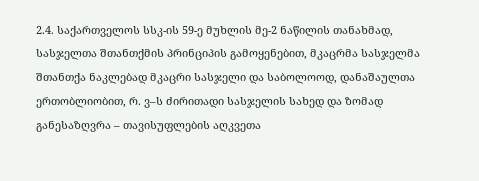2.4. საქართველოს სსკ-ის 59-ე მუხლის მე-2 ნაწილის თანახმად, სასჯელთა შთანთქმის პრინციპის გამოყენებით, მკაცრმა სასჯელმა შთანთქა ნაკლებად მკაცრი სასჯელი და საბოლოოდ, დანაშაულთა ერთობლიობით, რ. ვ–ს ძირითადი სასჯელის სახედ და ზომად განესაზღვრა – თავისუფლების აღკვეთა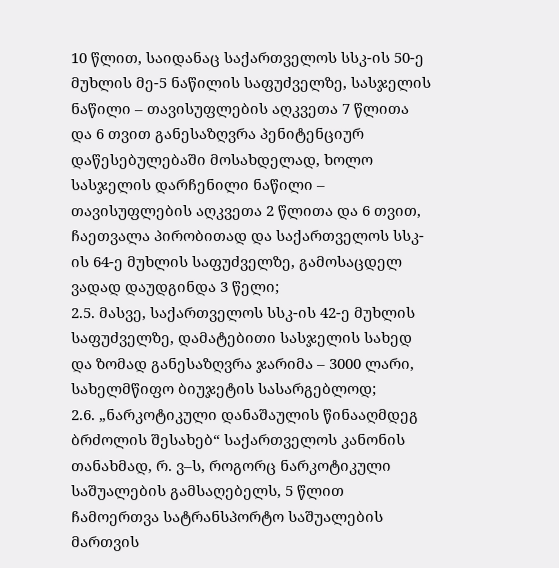10 წლით, საიდანაც საქართველოს სსკ-ის 50-ე მუხლის მე-5 ნაწილის საფუძველზე, სასჯელის ნაწილი – თავისუფლების აღკვეთა 7 წლითა და 6 თვით განესაზღვრა პენიტენციურ დაწესებულებაში მოსახდელად, ხოლო სასჯელის დარჩენილი ნაწილი – თავისუფლების აღკვეთა 2 წლითა და 6 თვით, ჩაეთვალა პირობითად და საქართველოს სსკ-ის 64-ე მუხლის საფუძველზე, გამოსაცდელ ვადად დაუდგინდა 3 წელი;
2.5. მასვე, საქართველოს სსკ-ის 42-ე მუხლის საფუძველზე, დამატებითი სასჯელის სახედ და ზომად განესაზღვრა ჯარიმა – 3000 ლარი, სახელმწიფო ბიუჯეტის სასარგებლოდ;
2.6. „ნარკოტიკული დანაშაულის წინააღმდეგ ბრძოლის შესახებ“ საქართველოს კანონის თანახმად, რ. ვ–ს, როგორც ნარკოტიკული საშუალების გამსაღებელს, 5 წლით ჩამოერთვა სატრანსპორტო საშუალების მართვის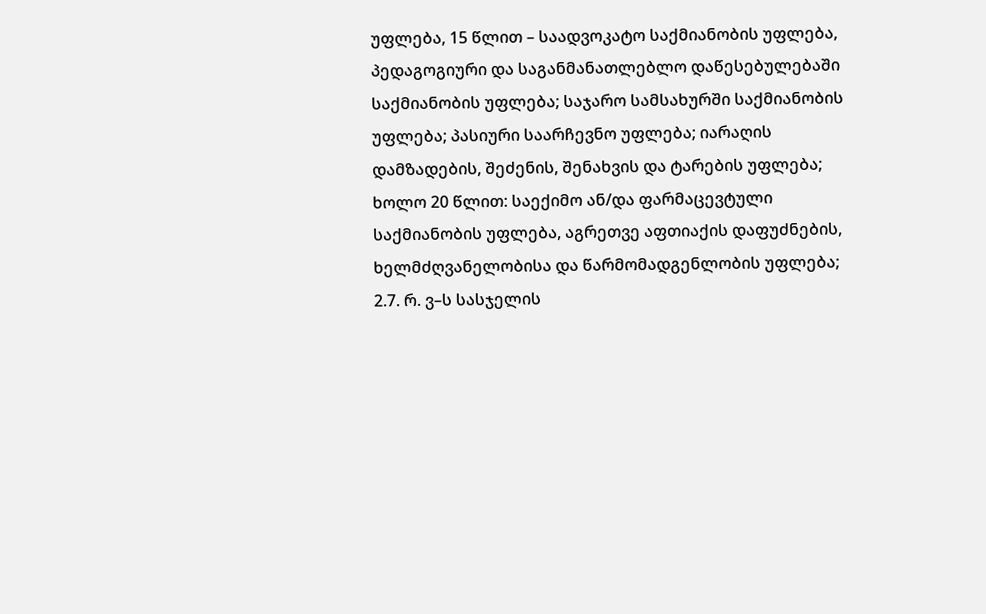უფლება, 15 წლით – საადვოკატო საქმიანობის უფლება, პედაგოგიური და საგანმანათლებლო დაწესებულებაში საქმიანობის უფლება; საჯარო სამსახურში საქმიანობის უფლება; პასიური საარჩევნო უფლება; იარაღის დამზადების, შეძენის, შენახვის და ტარების უფლება; ხოლო 20 წლით: საექიმო ან/და ფარმაცევტული საქმიანობის უფლება, აგრეთვე აფთიაქის დაფუძნების, ხელმძღვანელობისა და წარმომადგენლობის უფლება;
2.7. რ. ვ–ს სასჯელის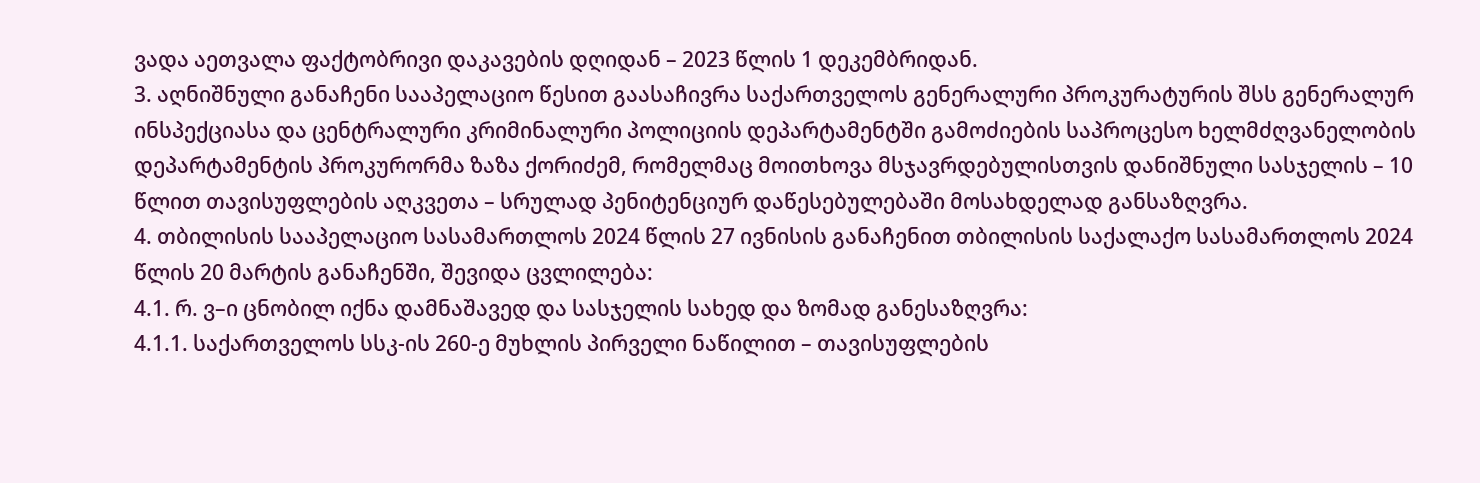ვადა აეთვალა ფაქტობრივი დაკავების დღიდან – 2023 წლის 1 დეკემბრიდან.
3. აღნიშნული განაჩენი სააპელაციო წესით გაასაჩივრა საქართველოს გენერალური პროკურატურის შსს გენერალურ ინსპექციასა და ცენტრალური კრიმინალური პოლიციის დეპარტამენტში გამოძიების საპროცესო ხელმძღვანელობის დეპარტამენტის პროკურორმა ზაზა ქორიძემ, რომელმაც მოითხოვა მსჯავრდებულისთვის დანიშნული სასჯელის – 10 წლით თავისუფლების აღკვეთა – სრულად პენიტენციურ დაწესებულებაში მოსახდელად განსაზღვრა.
4. თბილისის სააპელაციო სასამართლოს 2024 წლის 27 ივნისის განაჩენით თბილისის საქალაქო სასამართლოს 2024 წლის 20 მარტის განაჩენში, შევიდა ცვლილება:
4.1. რ. ვ–ი ცნობილ იქნა დამნაშავედ და სასჯელის სახედ და ზომად განესაზღვრა:
4.1.1. საქართველოს სსკ-ის 260-ე მუხლის პირველი ნაწილით – თავისუფლების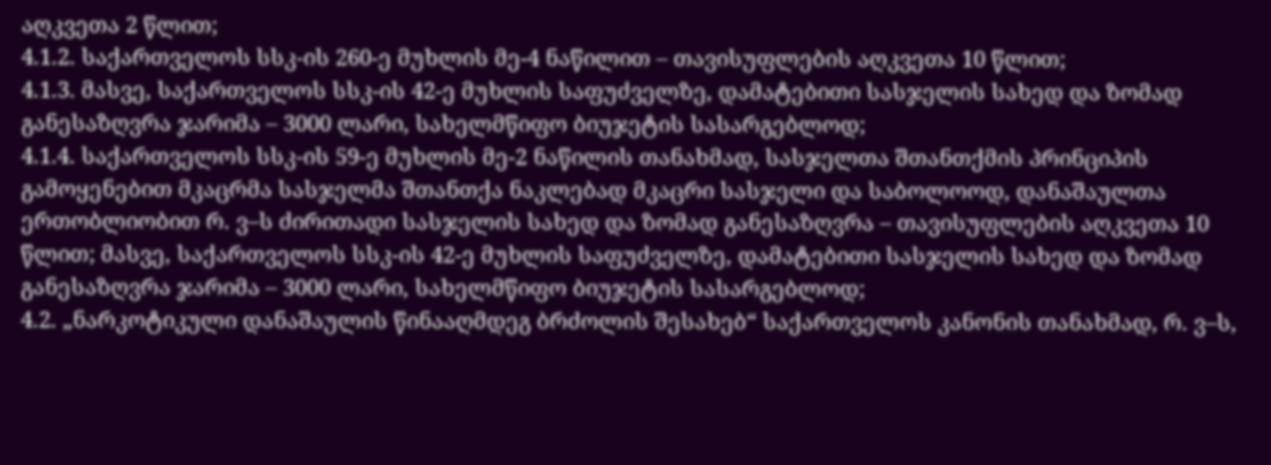აღკვეთა 2 წლით;
4.1.2. საქართველოს სსკ-ის 260-ე მუხლის მე-4 ნაწილით – თავისუფლების აღკვეთა 10 წლით;
4.1.3. მასვე, საქართველოს სსკ-ის 42-ე მუხლის საფუძველზე, დამატებითი სასჯელის სახედ და ზომად განესაზღვრა ჯარიმა – 3000 ლარი, სახელმწიფო ბიუჯეტის სასარგებლოდ;
4.1.4. საქართველოს სსკ-ის 59-ე მუხლის მე-2 ნაწილის თანახმად, სასჯელთა შთანთქმის პრინციპის გამოყენებით მკაცრმა სასჯელმა შთანთქა ნაკლებად მკაცრი სასჯელი და საბოლოოდ, დანაშაულთა ერთობლიობით რ. ვ–ს ძირითადი სასჯელის სახედ და ზომად განესაზღვრა – თავისუფლების აღკვეთა 10 წლით; მასვე, საქართველოს სსკ-ის 42-ე მუხლის საფუძველზე, დამატებითი სასჯელის სახედ და ზომად განესაზღვრა ჯარიმა – 3000 ლარი, სახელმწიფო ბიუჯეტის სასარგებლოდ;
4.2. „ნარკოტიკული დანაშაულის წინააღმდეგ ბრძოლის შესახებ“ საქართველოს კანონის თანახმად, რ. ვ–ს,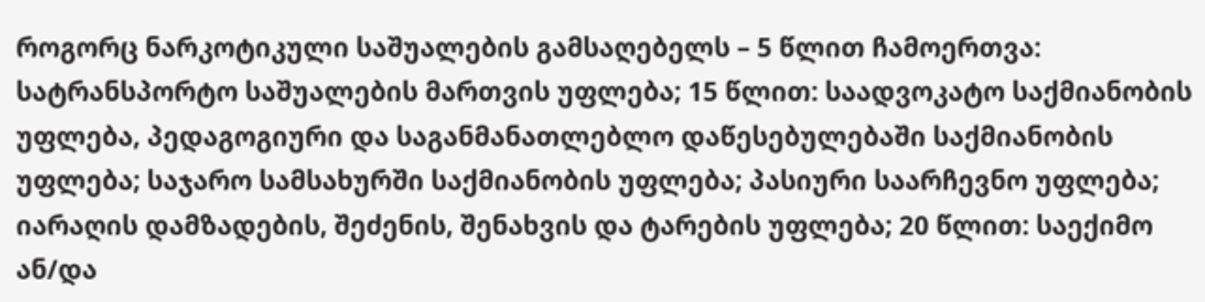როგორც ნარკოტიკული საშუალების გამსაღებელს – 5 წლით ჩამოერთვა: სატრანსპორტო საშუალების მართვის უფლება; 15 წლით: საადვოკატო საქმიანობის უფლება, პედაგოგიური და საგანმანათლებლო დაწესებულებაში საქმიანობის უფლება; საჯარო სამსახურში საქმიანობის უფლება; პასიური საარჩევნო უფლება; იარაღის დამზადების, შეძენის, შენახვის და ტარების უფლება; 20 წლით: საექიმო ან/და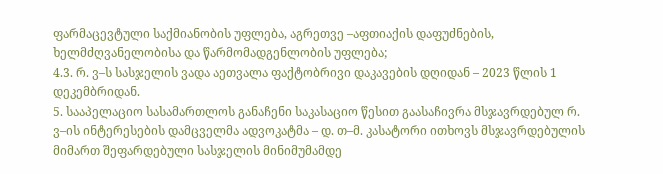ფარმაცევტული საქმიანობის უფლება, აგრეთვე –აფთიაქის დაფუძნების, ხელმძღვანელობისა და წარმომადგენლობის უფლება;
4.3. რ. ვ–ს სასჯელის ვადა აეთვალა ფაქტობრივი დაკავების დღიდან – 2023 წლის 1 დეკემბრიდან.
5. სააპელაციო სასამართლოს განაჩენი საკასაციო წესით გაასაჩივრა მსჯავრდებულ რ. ვ–ის ინტერესების დამცველმა ადვოკატმა – დ. თ–მ. კასატორი ითხოვს მსჯავრდებულის მიმართ შეფარდებული სასჯელის მინიმუმამდე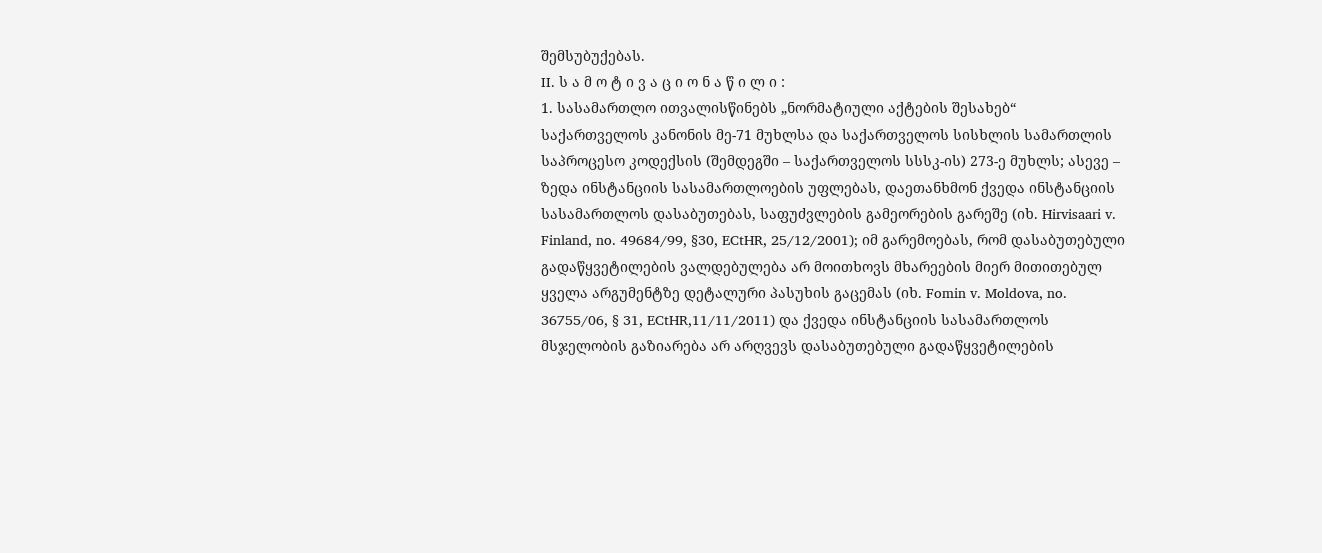შემსუბუქებას.
II. ს ა მ ო ტ ი ვ ა ც ი ო ნ ა წ ი ლ ი :
1. სასამართლო ითვალისწინებს „ნორმატიული აქტების შესახებ“ საქართველოს კანონის მე-71 მუხლსა და საქართველოს სისხლის სამართლის საპროცესო კოდექსის (შემდეგში – საქართველოს სსსკ-ის) 273-ე მუხლს; ასევე – ზედა ინსტანციის სასამართლოების უფლებას, დაეთანხმონ ქვედა ინსტანციის სასამართლოს დასაბუთებას, საფუძვლების გამეორების გარეშე (იხ. Hirvisaari v. Finland, no. 49684/99, §30, ECtHR, 25/12/2001); იმ გარემოებას, რომ დასაბუთებული გადაწყვეტილების ვალდებულება არ მოითხოვს მხარეების მიერ მითითებულ ყველა არგუმენტზე დეტალური პასუხის გაცემას (იხ. Fomin v. Moldova, no. 36755/06, § 31, ECtHR,11/11/2011) და ქვედა ინსტანციის სასამართლოს მსჯელობის გაზიარება არ არღვევს დასაბუთებული გადაწყვეტილების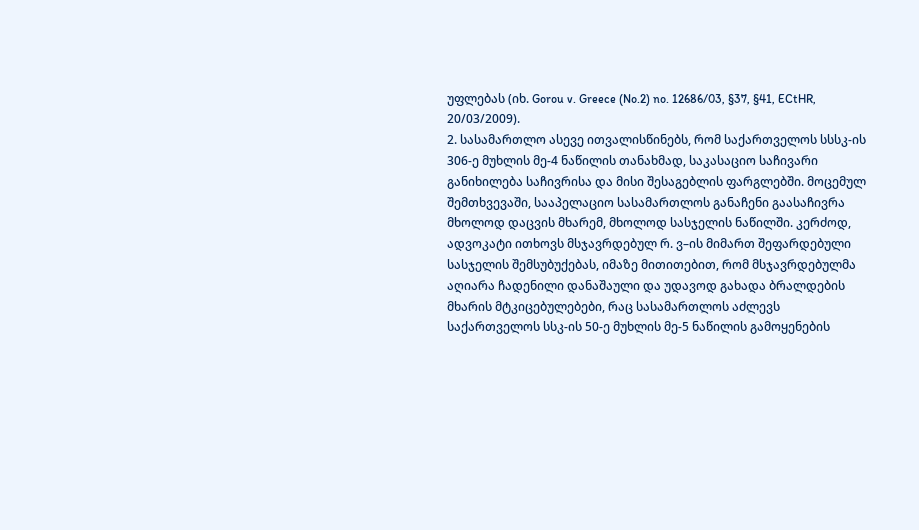უფლებას (იხ. Gorou v. Greece (No.2) no. 12686/03, §37, §41, ECtHR, 20/03/2009).
2. სასამართლო ასევე ითვალისწინებს, რომ საქართველოს სსსკ-ის 306-ე მუხლის მე-4 ნაწილის თანახმად, საკასაციო საჩივარი განიხილება საჩივრისა და მისი შესაგებლის ფარგლებში. მოცემულ შემთხვევაში, სააპელაციო სასამართლოს განაჩენი გაასაჩივრა მხოლოდ დაცვის მხარემ, მხოლოდ სასჯელის ნაწილში. კერძოდ, ადვოკატი ითხოვს მსჯავრდებულ რ. ვ–ის მიმართ შეფარდებული სასჯელის შემსუბუქებას, იმაზე მითითებით, რომ მსჯავრდებულმა აღიარა ჩადენილი დანაშაული და უდავოდ გახადა ბრალდების მხარის მტკიცებულებები, რაც სასამართლოს აძლევს საქართველოს სსკ-ის 50-ე მუხლის მე-5 ნაწილის გამოყენების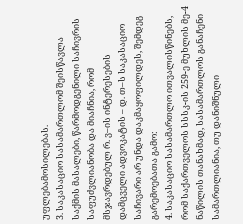უფლებამოსილებას.
3. საკასაციო სასამართლომ შეისწავლა საქმის მასალები, წარმოდგენილი საჩივრის საფუძვლიანობა და მიაჩნია, რომ მსჯავრდებულ რ. ვ–ის ინტერესების დამცველი ადვოკატის – დ. თ–ს საკასაციო საჩივარი არ უნდა დაკმაყოფილდეს, შემდეგ გარემოებათა გამო:
4. საკასაციო სასამართლო ითვალისწინებს, რომ საქართველოს სსსკ-ის 259-ე მუხლის მე-4 ნაწილის თანახმად, სასამართლოს განაჩენი სამართლიანია, თუ დანიშნული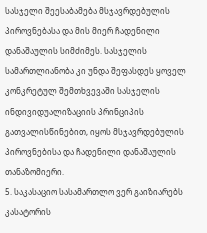სასჯელი შეესაბამება მსჯავრდებულის პიროვნებასა და მის მიერ ჩადენილი დანაშაულის სიმძიმეს. სასჯელის სამართლიანობა კი უნდა შეფასდეს ყოველ კონკრეტულ შემთხვევაში სასჯელის ინდივიდუალიზაციის პრინციპის გათვალისწინებით, იყოს მსჯავრდებულის პიროვნებისა და ჩადენილი დანაშაულის თანაზომიერი.
5. საკასაციო სასამართლო ვერ გაიზიარებს კასატორის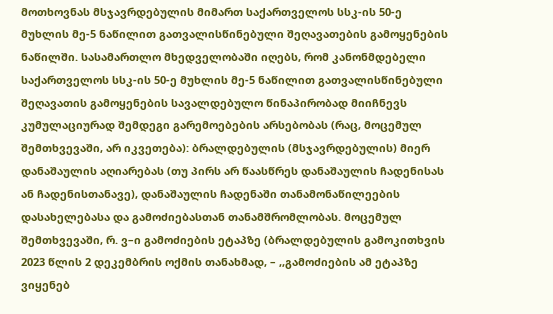მოთხოვნას მსჯავრდებულის მიმართ საქართველოს სსკ-ის 50-ე მუხლის მე-5 ნაწილით გათვალისწინებული შეღავათების გამოყენების ნაწილში. სასამართლო მხედველობაში იღებს, რომ კანონმდებელი საქართველოს სსკ-ის 50-ე მუხლის მე-5 ნაწილით გათვალისწინებული შეღავათის გამოყენების სავალდებულო წინაპირობად მიიჩნევს კუმულაციურად შემდეგი გარემოებების არსებობას (რაც, მოცემულ შემთხვევაში, არ იკვეთება): ბრალდებულის (მსჯავრდებულის) მიერ დანაშაულის აღიარებას (თუ პირს არ წაასწრეს დანაშაულის ჩადენისას ან ჩადენისთანავე), დანაშაულის ჩადენაში თანამონაწილეების დასახელებასა და გამოძიებასთან თანამშრომლობას. მოცემულ შემთხვევაში, რ. ვ–ი გამოძიების ეტაპზე (ბრალდებულის გამოკითხვის 2023 წლის 2 დეკემბრის ოქმის თანახმად, – ,,გამოძიების ამ ეტაპზე ვიყენებ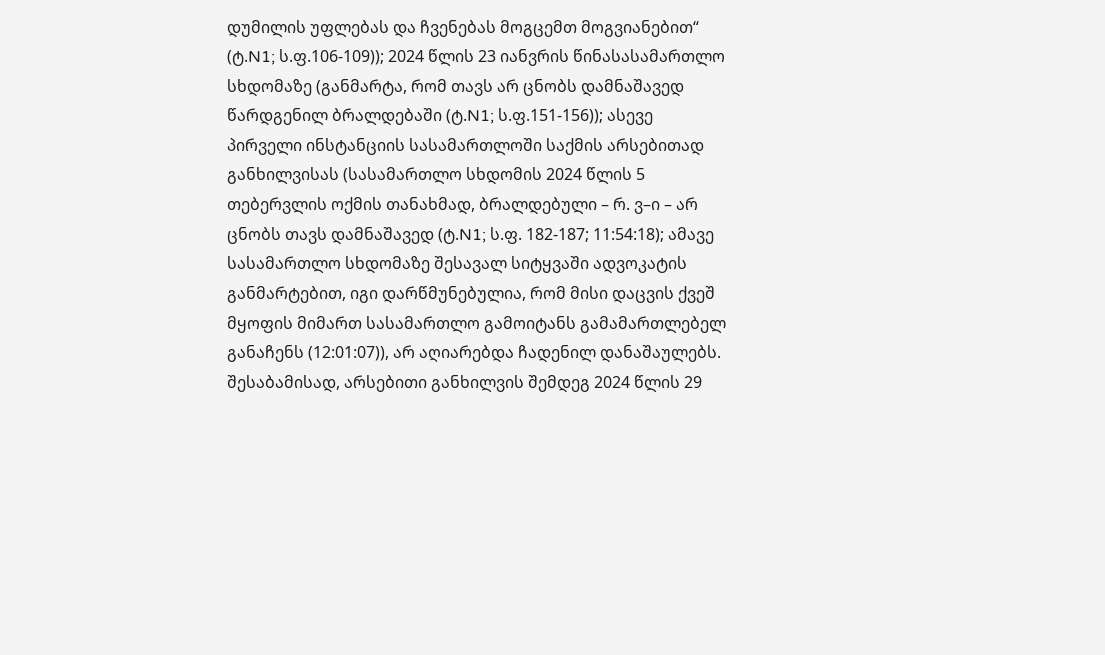დუმილის უფლებას და ჩვენებას მოგცემთ მოგვიანებით“ (ტ.N1; ს.ფ.106-109)); 2024 წლის 23 იანვრის წინასასამართლო სხდომაზე (განმარტა, რომ თავს არ ცნობს დამნაშავედ წარდგენილ ბრალდებაში (ტ.N1; ს.ფ.151-156)); ასევე პირველი ინსტანციის სასამართლოში საქმის არსებითად განხილვისას (სასამართლო სხდომის 2024 წლის 5 თებერვლის ოქმის თანახმად, ბრალდებული – რ. ვ–ი – არ ცნობს თავს დამნაშავედ (ტ.N1; ს.ფ. 182-187; 11:54:18); ამავე სასამართლო სხდომაზე შესავალ სიტყვაში ადვოკატის განმარტებით, იგი დარწმუნებულია, რომ მისი დაცვის ქვეშ მყოფის მიმართ სასამართლო გამოიტანს გამამართლებელ განაჩენს (12:01:07)), არ აღიარებდა ჩადენილ დანაშაულებს. შესაბამისად, არსებითი განხილვის შემდეგ 2024 წლის 29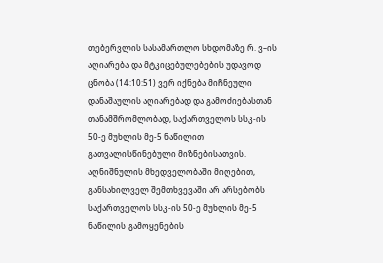თებერვლის სასამართლო სხდომაზე რ. ვ–ის აღიარება და მტკიცებულებების უდავოდ ცნობა (14:10:51) ვერ იქნება მიჩნეული დანაშაულის აღიარებად და გამოძიებასთან თანამშრომლობად, საქართველოს სსკ-ის 50-ე მუხლის მე-5 ნაწილით გათვალისწინებული მიზნებისათვის. აღნიშნულის მხედველობაში მიღებით, განსახილველ შემთხვევაში არ არსებობს საქართველოს სსკ-ის 50-ე მუხლის მე-5 ნაწილის გამოყენების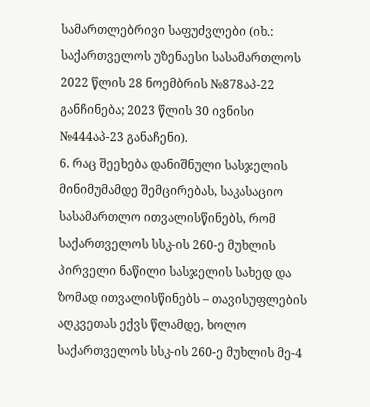სამართლებრივი საფუძვლები (იხ.: საქართველოს უზენაესი სასამართლოს 2022 წლის 28 ნოემბრის №878აპ-22 განჩინება; 2023 წლის 30 ივნისი №444აპ-23 განაჩენი).
6. რაც შეეხება დანიშნული სასჯელის მინიმუმამდე შემცირებას, საკასაციო სასამართლო ითვალისწინებს, რომ საქართველოს სსკ-ის 260-ე მუხლის პირველი ნაწილი სასჯელის სახედ და ზომად ითვალისწინებს – თავისუფლების აღკვეთას ექვს წლამდე, ხოლო საქართველოს სსკ-ის 260-ე მუხლის მე-4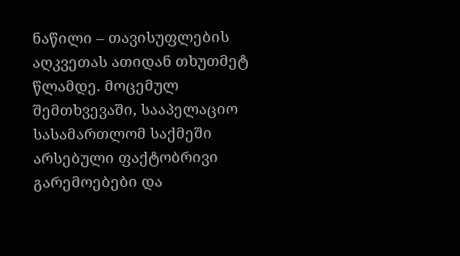ნაწილი – თავისუფლების აღკვეთას ათიდან თხუთმეტ წლამდე. მოცემულ შემთხვევაში, სააპელაციო სასამართლომ საქმეში არსებული ფაქტობრივი გარემოებები და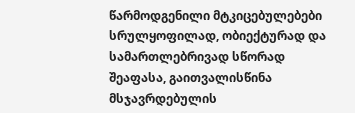წარმოდგენილი მტკიცებულებები სრულყოფილად, ობიექტურად და სამართლებრივად სწორად შეაფასა, გაითვალისწინა მსჯავრდებულის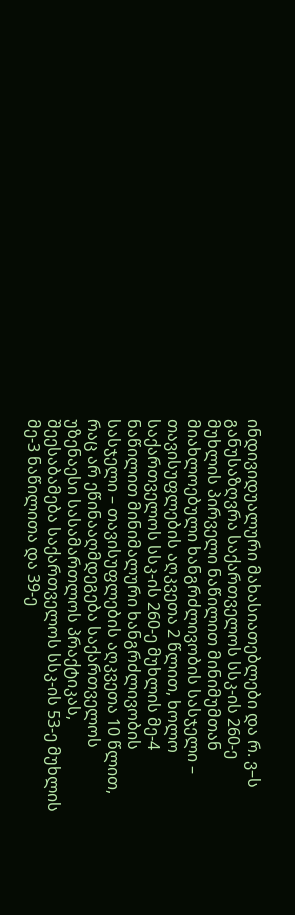ინდივიდუალური მახასიათებლები და რ. ვ–ს განუსაზღვრა საქართველოს სსკ-ის 260-ე მუხლის პირველი ნაწილით მინიმუმთან მიახლოებული ხანგრძლივობის სასჯელი – თავისუფლების აღკვეთა 2 წლით, ხოლო საქართველოს სსკ-ის 260-ე მუხლის მე-4 ნაწილით მინიმალური ხანგრძლივობის სასჯელი – თავისუფლების აღკვეთა 10 წლით, რაც არ ეწინააღმდეგება საქართველოს უზენაესი სასამართლოს პრაქტიკას, შეესაბამება საქართველოს სსკ-ის 53-ე მუხლის მე-3 ნაწილითა და 39-ე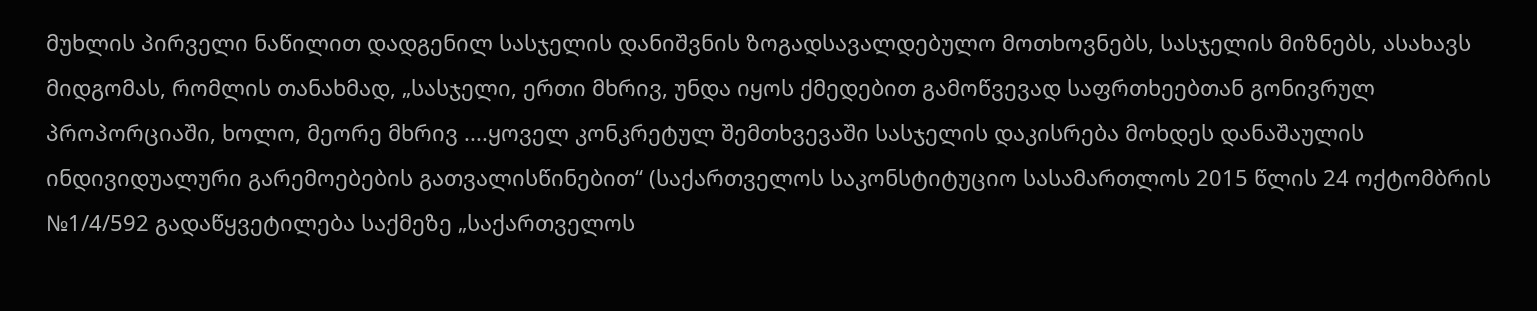მუხლის პირველი ნაწილით დადგენილ სასჯელის დანიშვნის ზოგადსავალდებულო მოთხოვნებს, სასჯელის მიზნებს, ასახავს მიდგომას, რომლის თანახმად, „სასჯელი, ერთი მხრივ, უნდა იყოს ქმედებით გამოწვევად საფრთხეებთან გონივრულ პროპორციაში, ხოლო, მეორე მხრივ ....ყოველ კონკრეტულ შემთხვევაში სასჯელის დაკისრება მოხდეს დანაშაულის ინდივიდუალური გარემოებების გათვალისწინებით“ (საქართველოს საკონსტიტუციო სასამართლოს 2015 წლის 24 ოქტომბრის №1/4/592 გადაწყვეტილება საქმეზე „საქართველოს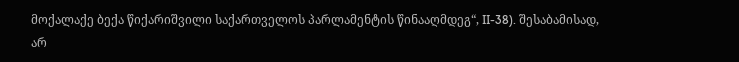მოქალაქე ბექა წიქარიშვილი საქართველოს პარლამენტის წინააღმდეგ“, II-38). შესაბამისად, არ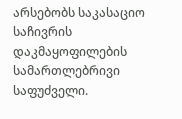არსებობს საკასაციო საჩივრის დაკმაყოფილების სამართლებრივი საფუძველი.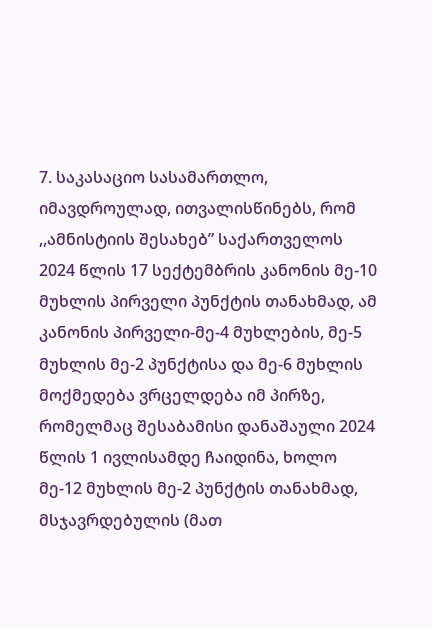7. საკასაციო სასამართლო, იმავდროულად, ითვალისწინებს, რომ ,,ამნისტიის შესახებ” საქართველოს 2024 წლის 17 სექტემბრის კანონის მე-10 მუხლის პირველი პუნქტის თანახმად, ამ კანონის პირველი-მე-4 მუხლების, მე-5 მუხლის მე-2 პუნქტისა და მე-6 მუხლის მოქმედება ვრცელდება იმ პირზე, რომელმაც შესაბამისი დანაშაული 2024 წლის 1 ივლისამდე ჩაიდინა, ხოლო მე-12 მუხლის მე-2 პუნქტის თანახმად, მსჯავრდებულის (მათ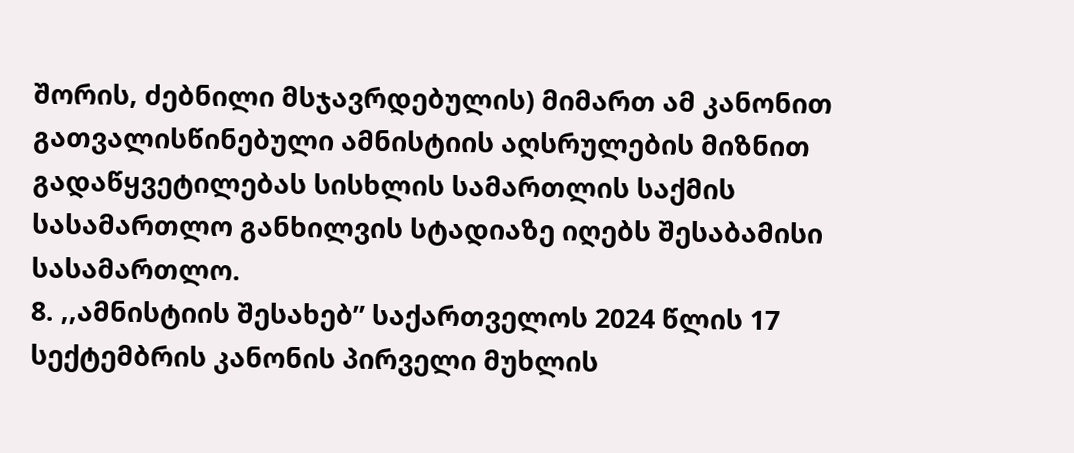შორის, ძებნილი მსჯავრდებულის) მიმართ ამ კანონით გათვალისწინებული ამნისტიის აღსრულების მიზნით გადაწყვეტილებას სისხლის სამართლის საქმის სასამართლო განხილვის სტადიაზე იღებს შესაბამისი სასამართლო.
8. ,,ამნისტიის შესახებ” საქართველოს 2024 წლის 17 სექტემბრის კანონის პირველი მუხლის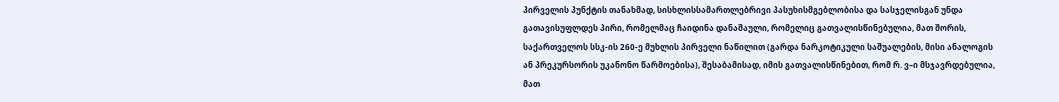პირველის პუნქტის თანახმად, სისხლისსამართლებრივი პასუხისმგებლობისა და სასჯელისგან უნდა გათავისუფლდეს პირი, რომელმაც ჩაიდინა დანაშაული, რომელიც გათვალისწინებულია, მათ შორის, საქართველოს სსკ-ის 260-ე მუხლის პირველი ნაწილით (გარდა ნარკოტიკული საშუალების, მისი ანალოგის ან პრეკურსორის უკანონო წარმოებისა), შესაბამისად, იმის გათვალისწინებით, რომ რ. ვ–ი მსჯავრდებულია, მათ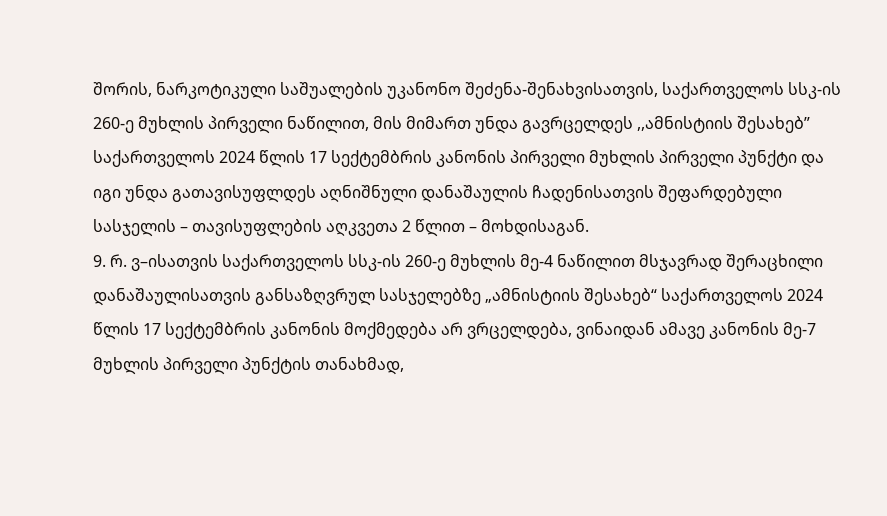შორის, ნარკოტიკული საშუალების უკანონო შეძენა-შენახვისათვის, საქართველოს სსკ-ის 260-ე მუხლის პირველი ნაწილით, მის მიმართ უნდა გავრცელდეს ,,ამნისტიის შესახებ” საქართველოს 2024 წლის 17 სექტემბრის კანონის პირველი მუხლის პირველი პუნქტი და იგი უნდა გათავისუფლდეს აღნიშნული დანაშაულის ჩადენისათვის შეფარდებული სასჯელის – თავისუფლების აღკვეთა 2 წლით – მოხდისაგან.
9. რ. ვ–ისათვის საქართველოს სსკ-ის 260-ე მუხლის მე-4 ნაწილით მსჯავრად შერაცხილი დანაშაულისათვის განსაზღვრულ სასჯელებზე „ამნისტიის შესახებ“ საქართველოს 2024 წლის 17 სექტემბრის კანონის მოქმედება არ ვრცელდება, ვინაიდან ამავე კანონის მე-7 მუხლის პირველი პუნქტის თანახმად,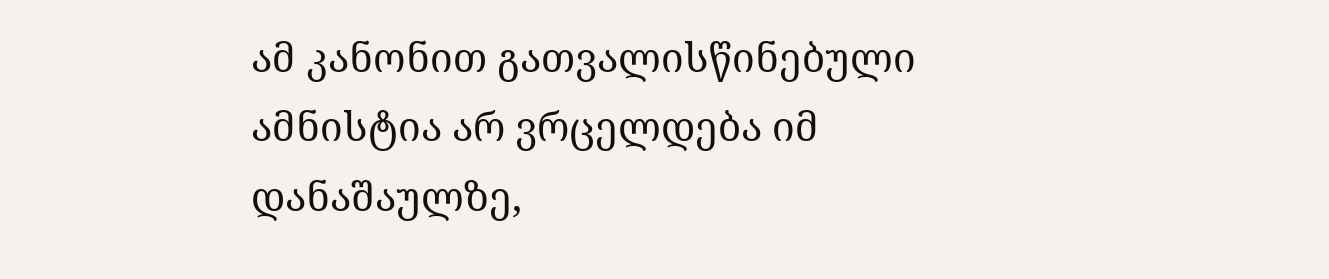ამ კანონით გათვალისწინებული ამნისტია არ ვრცელდება იმ დანაშაულზე,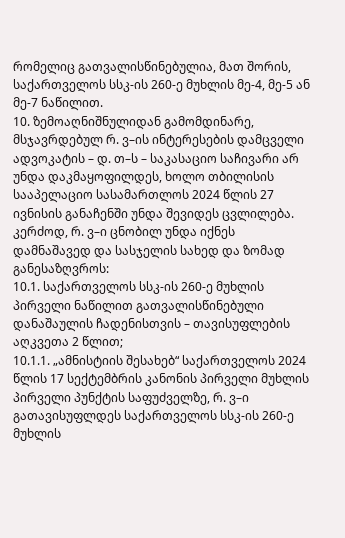რომელიც გათვალისწინებულია, მათ შორის, საქართველოს სსკ-ის 260-ე მუხლის მე-4, მე-5 ან მე-7 ნაწილით.
10. ზემოაღნიშნულიდან გამომდინარე, მსჯავრდებულ რ. ვ–ის ინტერესების დამცველი ადვოკატის – დ. თ–ს – საკასაციო საჩივარი არ უნდა დაკმაყოფილდეს, ხოლო თბილისის სააპელაციო სასამართლოს 2024 წლის 27 ივნისის განაჩენში უნდა შევიდეს ცვლილება. კერძოდ, რ. ვ–ი ცნობილ უნდა იქნეს დამნაშავედ და სასჯელის სახედ და ზომად განესაზღვროს:
10.1. საქართველოს სსკ-ის 260-ე მუხლის პირველი ნაწილით გათვალისწინებული დანაშაულის ჩადენისთვის – თავისუფლების აღკვეთა 2 წლით;
10.1.1. „ამნისტიის შესახებ“ საქართველოს 2024 წლის 17 სექტემბრის კანონის პირველი მუხლის პირველი პუნქტის საფუძველზე, რ. ვ–ი გათავისუფლდეს საქართველოს სსკ-ის 260-ე მუხლის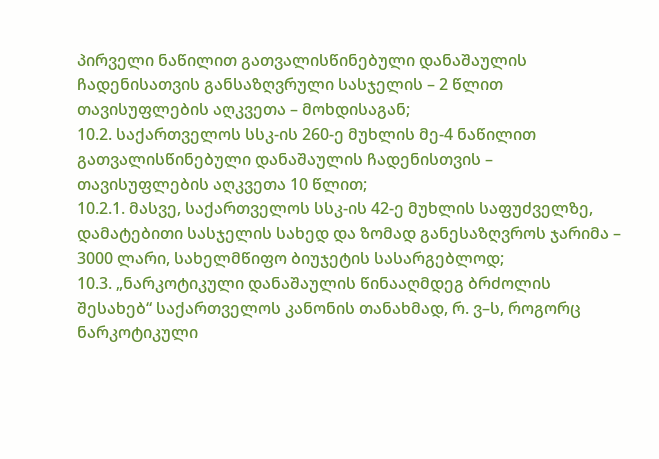პირველი ნაწილით გათვალისწინებული დანაშაულის ჩადენისათვის განსაზღვრული სასჯელის – 2 წლით თავისუფლების აღკვეთა – მოხდისაგან;
10.2. საქართველოს სსკ-ის 260-ე მუხლის მე-4 ნაწილით გათვალისწინებული დანაშაულის ჩადენისთვის – თავისუფლების აღკვეთა 10 წლით;
10.2.1. მასვე, საქართველოს სსკ-ის 42-ე მუხლის საფუძველზე, დამატებითი სასჯელის სახედ და ზომად განესაზღვროს ჯარიმა – 3000 ლარი, სახელმწიფო ბიუჯეტის სასარგებლოდ;
10.3. „ნარკოტიკული დანაშაულის წინააღმდეგ ბრძოლის შესახებ“ საქართველოს კანონის თანახმად, რ. ვ–ს, როგორც ნარკოტიკული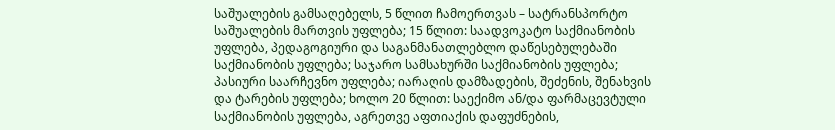საშუალების გამსაღებელს, 5 წლით ჩამოერთვას – სატრანსპორტო საშუალების მართვის უფლება; 15 წლით: საადვოკატო საქმიანობის უფლება, პედაგოგიური და საგანმანათლებლო დაწესებულებაში საქმიანობის უფლება; საჯარო სამსახურში საქმიანობის უფლება; პასიური საარჩევნო უფლება; იარაღის დამზადების, შეძენის, შენახვის და ტარების უფლება; ხოლო 20 წლით: საექიმო ან/და ფარმაცევტული საქმიანობის უფლება, აგრეთვე აფთიაქის დაფუძნების,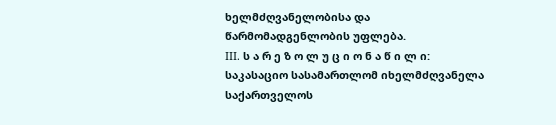ხელმძღვანელობისა და წარმომადგენლობის უფლება.
III. ს ა რ ე ზ ო ლ უ ც ი ო ნ ა წ ი ლ ი:
საკასაციო სასამართლომ იხელმძღვანელა საქართველოს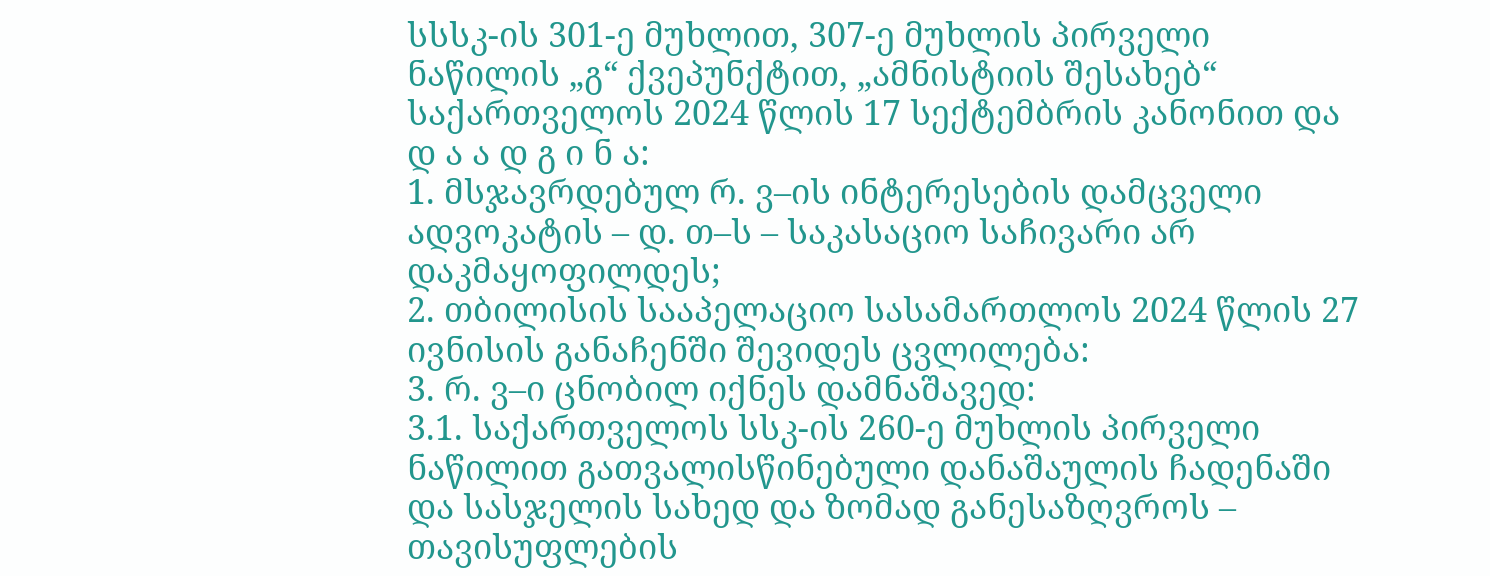სსსკ-ის 301-ე მუხლით, 307-ე მუხლის პირველი ნაწილის „გ“ ქვეპუნქტით, „ამნისტიის შესახებ“ საქართველოს 2024 წლის 17 სექტემბრის კანონით და
დ ა ა დ გ ი ნ ა:
1. მსჯავრდებულ რ. ვ–ის ინტერესების დამცველი ადვოკატის – დ. თ–ს – საკასაციო საჩივარი არ დაკმაყოფილდეს;
2. თბილისის სააპელაციო სასამართლოს 2024 წლის 27 ივნისის განაჩენში შევიდეს ცვლილება:
3. რ. ვ–ი ცნობილ იქნეს დამნაშავედ:
3.1. საქართველოს სსკ-ის 260-ე მუხლის პირველი ნაწილით გათვალისწინებული დანაშაულის ჩადენაში და სასჯელის სახედ და ზომად განესაზღვროს – თავისუფლების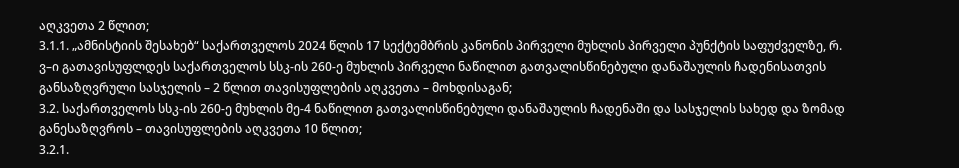აღკვეთა 2 წლით;
3.1.1. „ამნისტიის შესახებ“ საქართველოს 2024 წლის 17 სექტემბრის კანონის პირველი მუხლის პირველი პუნქტის საფუძველზე, რ. ვ–ი გათავისუფლდეს საქართველოს სსკ-ის 260-ე მუხლის პირველი ნაწილით გათვალისწინებული დანაშაულის ჩადენისათვის განსაზღვრული სასჯელის – 2 წლით თავისუფლების აღკვეთა – მოხდისაგან;
3.2. საქართველოს სსკ-ის 260-ე მუხლის მე-4 ნაწილით გათვალისწინებული დანაშაულის ჩადენაში და სასჯელის სახედ და ზომად განესაზღვროს – თავისუფლების აღკვეთა 10 წლით;
3.2.1.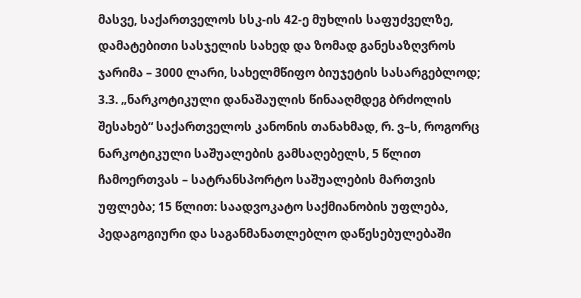მასვე, საქართველოს სსკ-ის 42-ე მუხლის საფუძველზე, დამატებითი სასჯელის სახედ და ზომად განესაზღვროს ჯარიმა – 3000 ლარი, სახელმწიფო ბიუჯეტის სასარგებლოდ;
3.3. „ნარკოტიკული დანაშაულის წინააღმდეგ ბრძოლის შესახებ“ საქართველოს კანონის თანახმად, რ. ვ–ს, როგორც ნარკოტიკული საშუალების გამსაღებელს, 5 წლით ჩამოერთვას – სატრანსპორტო საშუალების მართვის უფლება; 15 წლით: საადვოკატო საქმიანობის უფლება, პედაგოგიური და საგანმანათლებლო დაწესებულებაში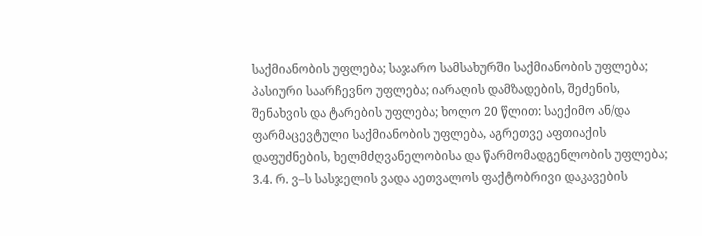საქმიანობის უფლება; საჯარო სამსახურში საქმიანობის უფლება; პასიური საარჩევნო უფლება; იარაღის დამზადების, შეძენის, შენახვის და ტარების უფლება; ხოლო 20 წლით: საექიმო ან/და ფარმაცევტული საქმიანობის უფლება, აგრეთვე აფთიაქის დაფუძნების, ხელმძღვანელობისა და წარმომადგენლობის უფლება;
3.4. რ. ვ–ს სასჯელის ვადა აეთვალოს ფაქტობრივი დაკავების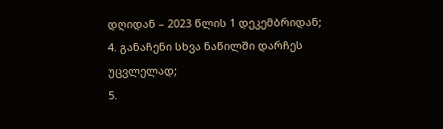დღიდან – 2023 წლის 1 დეკემბრიდან;
4. განაჩენი სხვა ნაწილში დარჩეს უცვლელად;
5.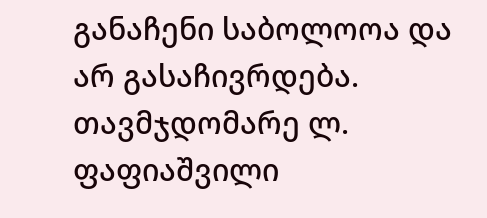განაჩენი საბოლოოა და არ გასაჩივრდება.
თავმჯდომარე ლ. ფაფიაშვილი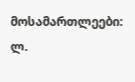მოსამართლეები: ლ.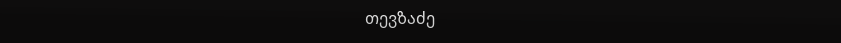თევზაძე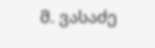მ. ვასაძე